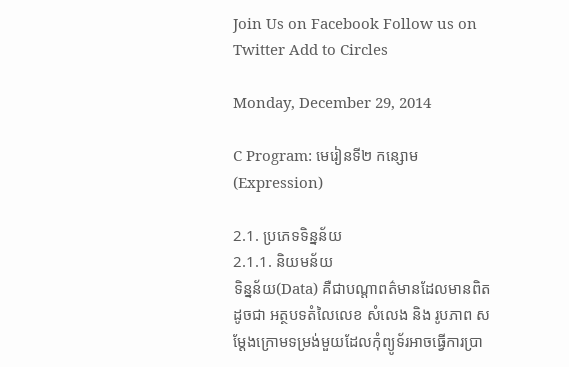Join Us on Facebook Follow us on Twitter Add to Circles

Monday, December 29, 2014

C Program: មេរៀនទី២ កន្សោម(Expression)

2.1. ប្រភេទទិន្នន័យ
2.1.1. និយមន័យ
ទិន្នន័យ(Data) គឺជាបណ្តាពត៌មានដែលមានពិតដូចជា អត្ថបទតំលៃលេខ សំលេង និង រូបភាព សម្ដែងក្រោមទម្រង់មួយដែលកុំព្យូទ័រអាចធ្វើការប្រា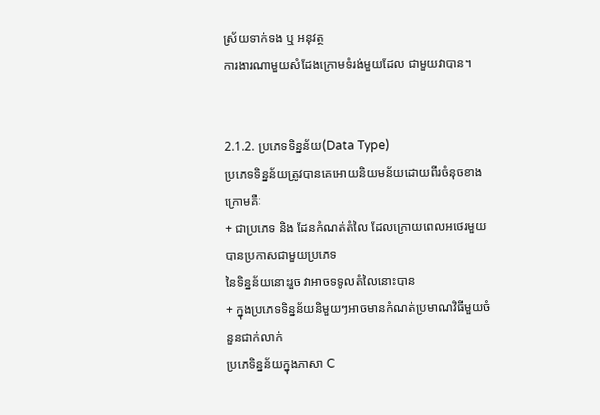ស្រ័យទាក់ទង ឬ អនុវត្ថ
ការងារណាមួយសំដែងក្រោមទំរង់មួយដែល ជាមួយវាបាន។


2.1.2. ប្រភេទទិន្នន័យ(Data Type)
ប្រភេទទិន្នន័យត្រូវបានគេអោយនិយមន័យដោយពីរចំនុចខាងក្រោមគឺៈ
+ ជាប្រភេទ និង ដែនកំណត់តំលៃ ដែលក្រោយពេលអថេរមួយបានប្រកាសជាមួយប្រភេទ
នៃទិន្នន័យនោះរួច វាអាចទទូលតំលៃនោះបាន
+ ក្នុងប្រភេទទិន្នន័យនិមួយៗអាចមានកំណត់ប្រមាណវិធីមួយចំនួនជាក់លាក់
ប្រភេទិន្នន័យក្នុងភាសា C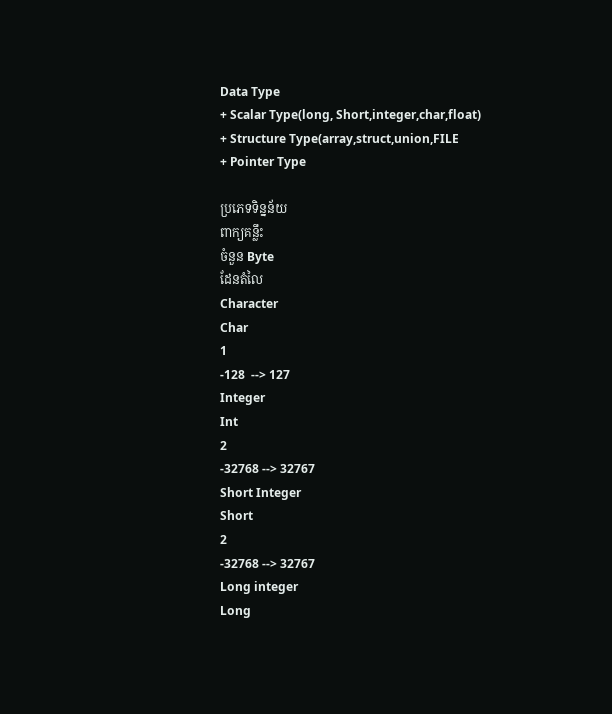Data Type
+ Scalar Type(long, Short,integer,char,float)
+ Structure Type(array,struct,union,FILE
+ Pointer Type

ប្រភេទទិន្នន័យ
ពាក្យគន្លឹះ
ចំនួន Byte
ដែនតំលៃ
Character
Char
1
-128  --> 127
Integer
Int
2
-32768 --> 32767
Short Integer
Short
2
-32768 --> 32767
Long integer
Long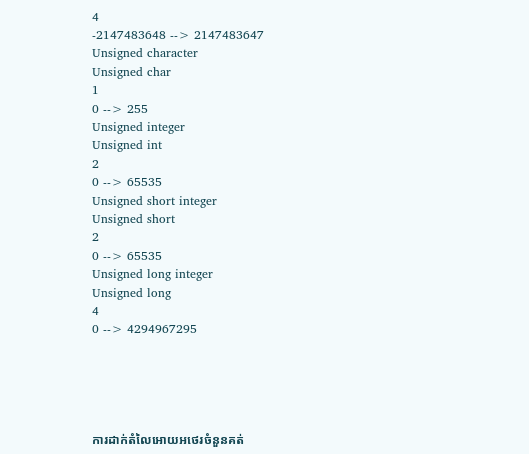4
-2147483648 --> 2147483647
Unsigned character
Unsigned char
1
0 --> 255
Unsigned integer
Unsigned int
2
0 --> 65535
Unsigned short integer
Unsigned short
2
0 --> 65535
Unsigned long integer
Unsigned long
4
0 --> 4294967295





ការដាក់តំលៃអោយអថេរចំនួនគត់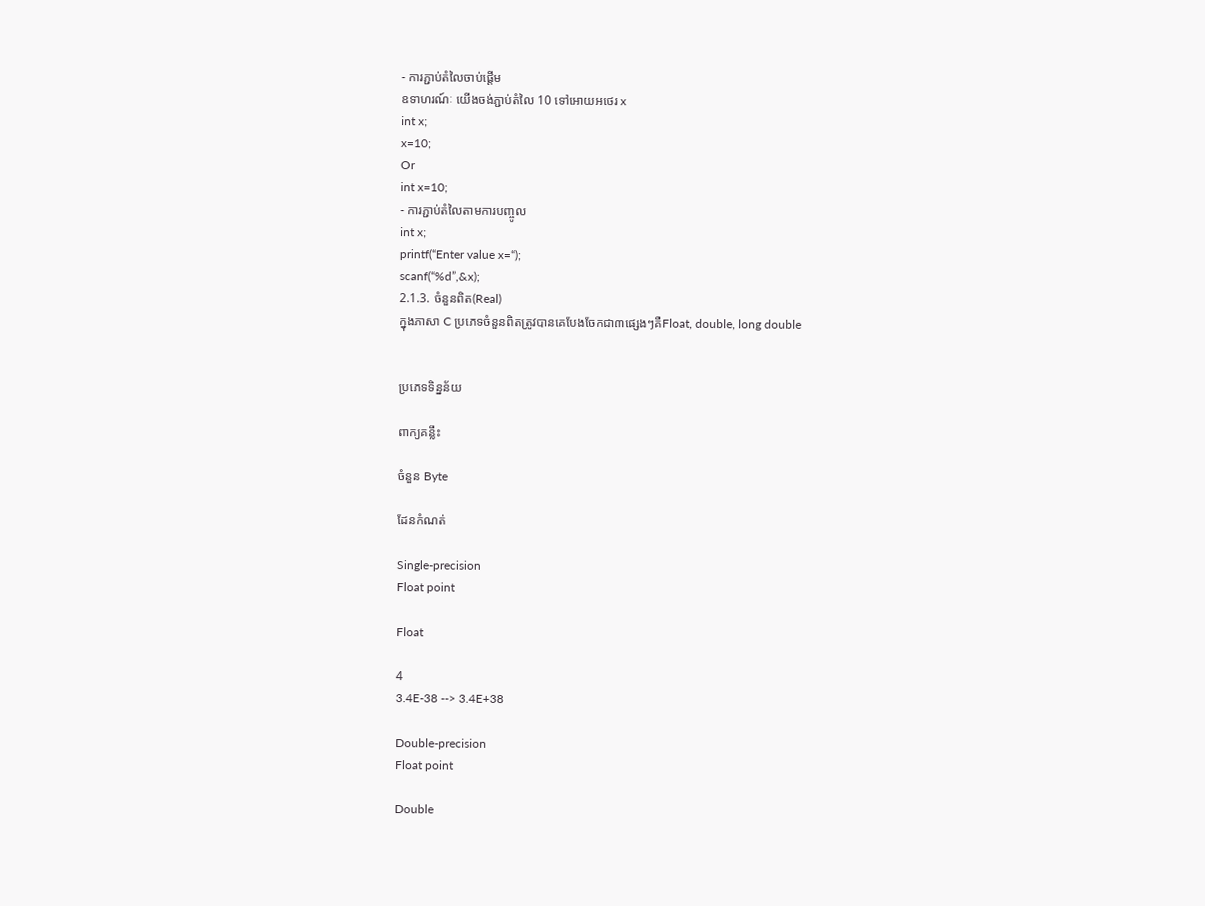- ការភ្ជាប់តំលៃចាប់ផ្តើម
ឧទាហរណ៍ៈ យើងចង់ភ្ជាប់តំលៃ 10 ទៅអោយអថេរ x
int x;
x=10;
Or
int x=10;
- ការភ្ជាប់តំលៃតាមការបញ្ចូល
int x;
printf(“Enter value x=“);
scanf(“%d”,&x);
2.1.3. ចំនួនពិត(Real)
ក្នុងភាសា C ប្រភេទចំនួនពិតត្រូវបានគេបែងចែកជា៣ផ្សេងៗគឺFloat, double, long double


ប្រភេទទិន្នន័យ

ពាក្យគន្លឹះ

ចំនួន Byte

ដែនកំណត់

Single-precision
Float point

Float

4
3.4E-38 --> 3.4E+38

Double-precision
Float point

Double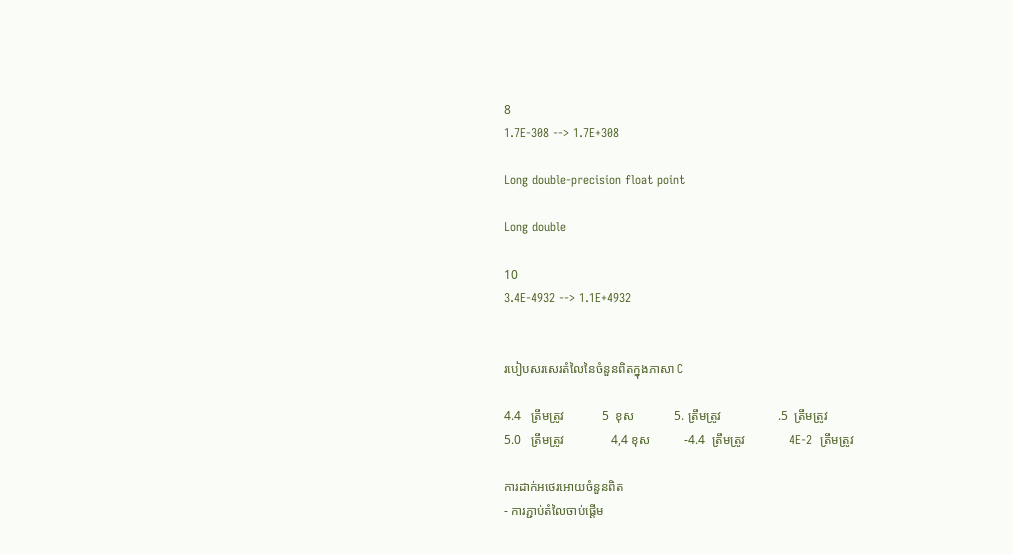8
1.7E-308 --> 1.7E+308

Long double-precision float point

Long double

10
3.4E-4932 --> 1.1E+4932


របៀបសរសេរតំលៃនៃចំនួនពិតក្នុងភាសា C

4.4   ត្រឹមត្រូវ            5  ខុស             5. ត្រឹមត្រូវ                  .5  ត្រឹមត្រូវ
5.0   ត្រឹមត្រូវ               4,4 ខុស           -4.4  ត្រឹមត្រូវ              4E-2  ត្រឹមត្រូវ

ការដាក់អថេរអោយចំនួនពិត
- ការភ្ជាប់តំលៃចាប់ផ្តើម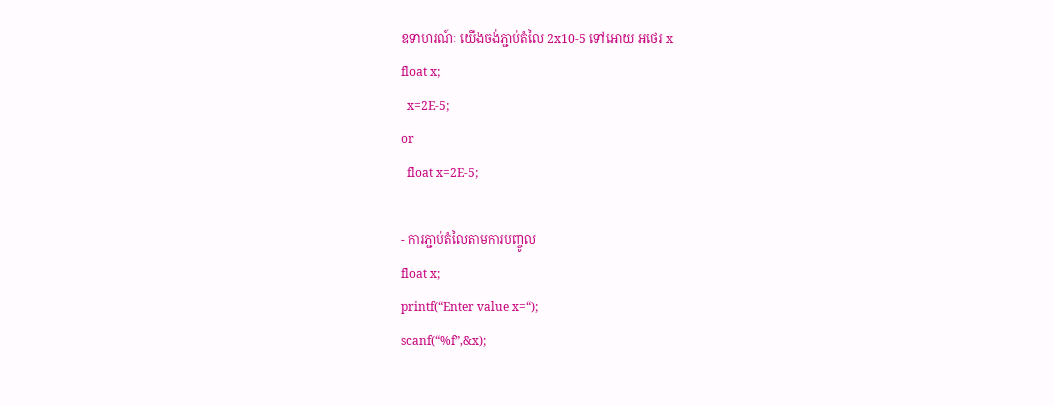ឧទាហរណ៍ៈ យើងចង់ភ្ជាប់តំលៃ 2x10-5 ទៅអោយ អថេរ x
float x;
  x=2E-5;
or
  float x=2E-5;

- ការភ្ជាប់តំលៃតាមការបញ្ចូល
float x;
printf(“Enter value x=“);
scanf(“%f”,&x);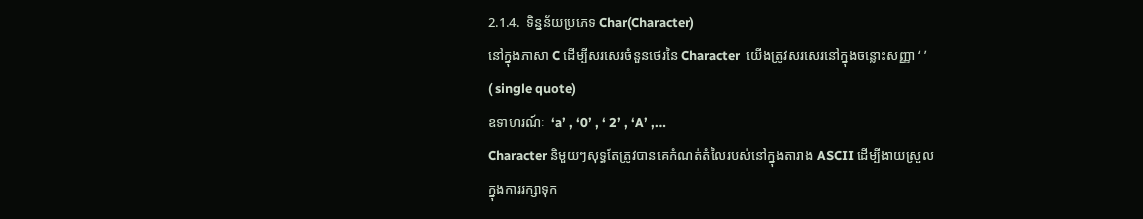2.1.4.  ទិន្នន័យប្រភេទ Char(Character)
នៅក្នុងភាសា C ដើម្បីសរសេរចំនួនថេរនៃ Character  យើងត្រូវសរសេរនៅក្នុងចន្លោះសញ្ញា ‘ ’
( single quote)
ឧទាហរណ៍ៈ  ‘a’ , ‘0’ , ‘ 2’ , ‘A’ ,…
Character និមួយៗសុទ្ធតែត្រូវបានគេកំណត់តំលៃរបស់នៅក្នុងតារាង ASCII ដើម្បីងាយស្រួល
ក្នុងការរក្សាទុក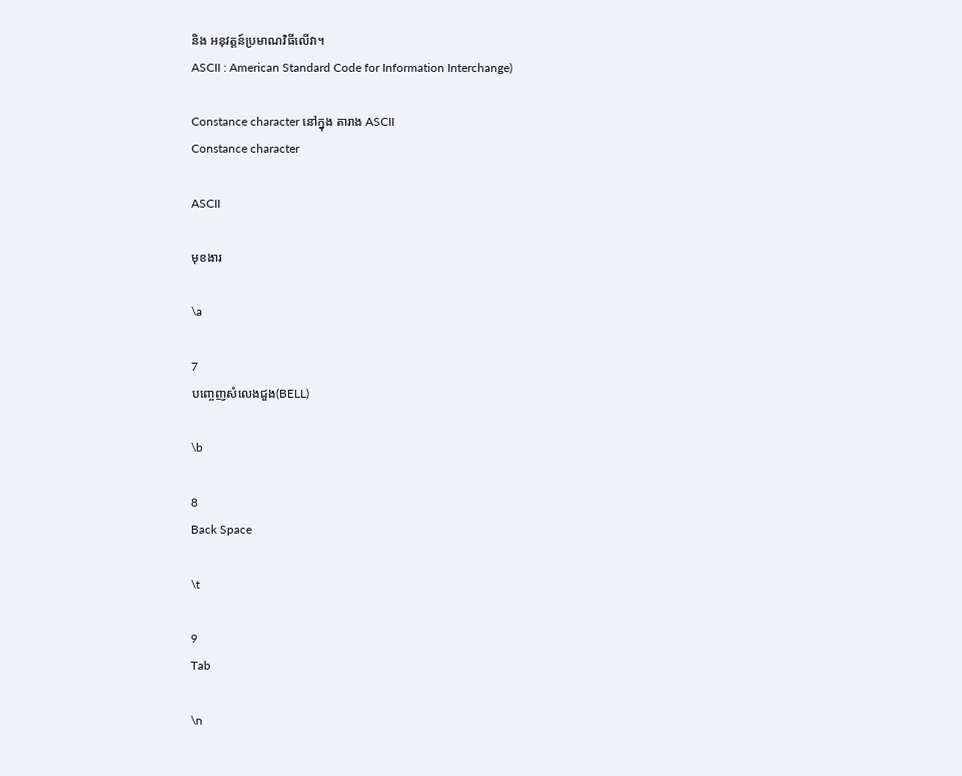និង អនុវត្តន៍ប្រមាណវិធីលើវា។
ASCII : American Standard Code for Information Interchange)

Constance character នៅក្នុង តារាង ASCII
Constance character

ASCII

មុខងារ

\a

7
បញ្ចេញសំលេងជួង(BELL)

\b

8
Back Space

\t

9
Tab

\n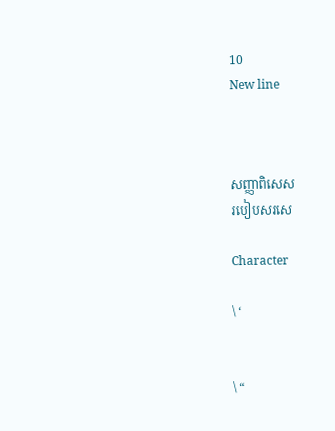10
New line



សញ្ញាពិសេស
របៀបសរសេ

Character

\ ‘


\ “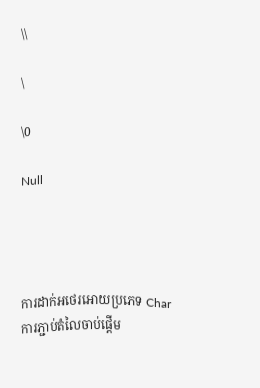\\

\

\0

Null




ការដាក់អថេរអោយប្រភេទ Char
ការភ្ជាប់តំលៃចាប់ផ្តើម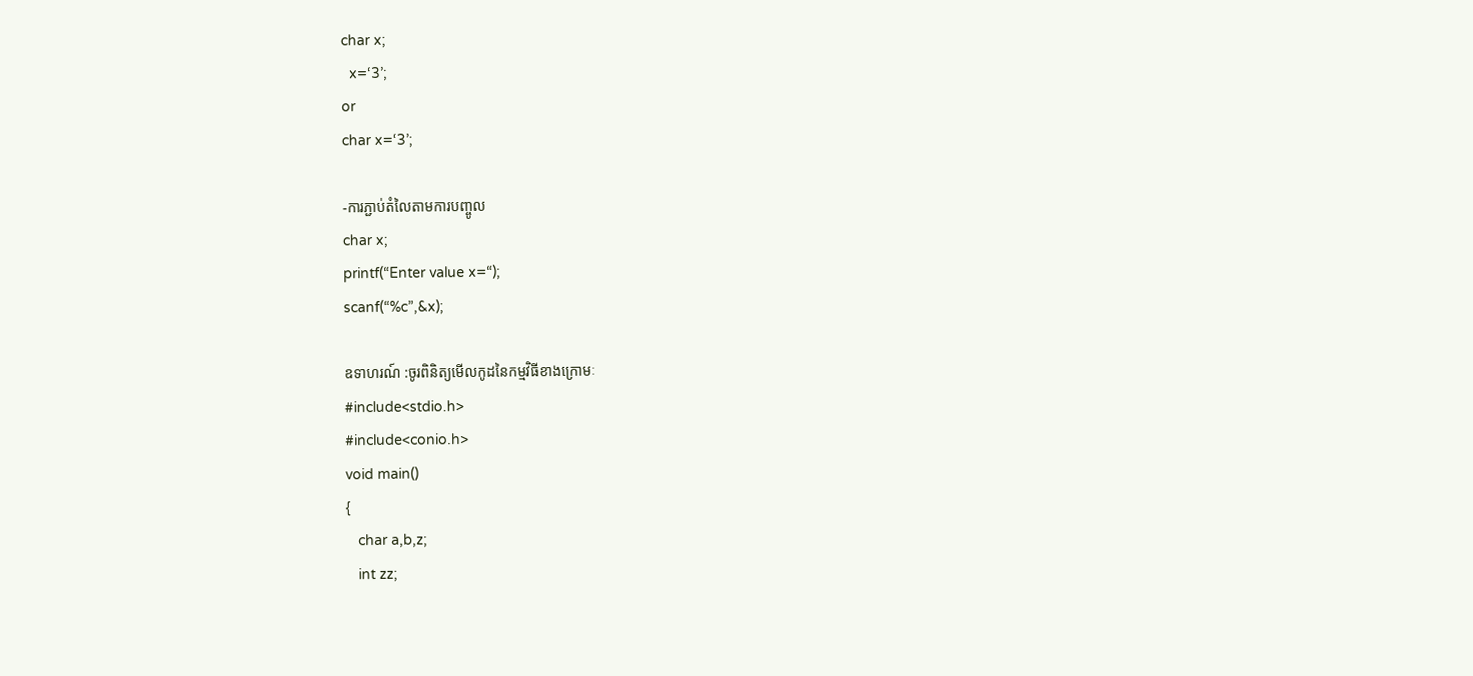char x;
  x=‘3’;
or
char x=‘3’;

-ការភ្ជាប់តំលៃតាមការបញ្ចូល
char x;
printf(“Enter value x=“);
scanf(“%c”,&x);

ឧទាហរណ៍ :ចូរពិនិត្យមើលកូដនៃកម្មវិធីខាងក្រោមៈ
#include<stdio.h>
#include<conio.h>
void main()
{
   char a,b,z;
   int zz;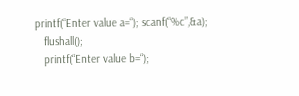printf(“Enter value a=“); scanf(“%c”,&a);
   flushall();
   printf(“Enter value b=“);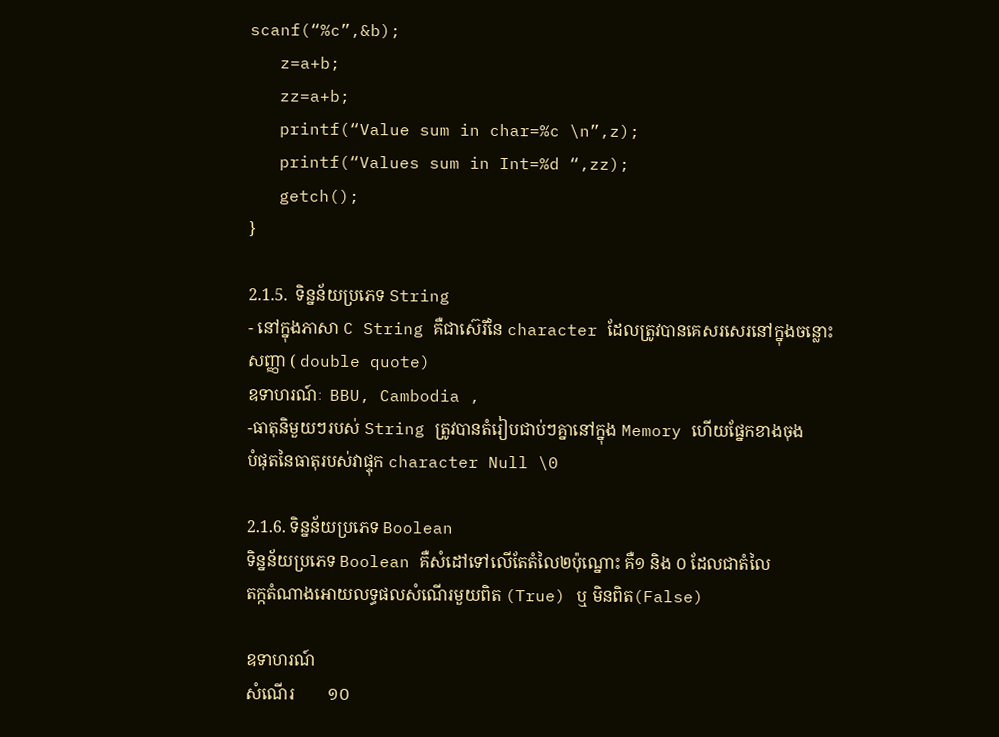scanf(“%c”,&b);
   z=a+b;
   zz=a+b;
   printf(“Value sum in char=%c \n”,z);
   printf(“Values sum in Int=%d “,zz);
   getch();
}

2.1.5.  ទិន្នន័យប្រភេទ String
- នៅក្នុងភាសា C String គឺជាស៊េរីនៃ character ដែលត្រូវបានគេសរសេរនៅក្នុងចន្លោះ
សញ្ញា ( double quote)
ឧទាហរណ៍ៈ  BBU, Cambodia ,
-ធាតុនិមួយៗរបស់ String ត្រូវបានតំរៀបជាប់ៗគ្នានៅក្នុង Memory ហើយផ្នែកខាងចុង
បំផុតនៃធាតុរបស់វាផ្ទុក character Null \0

2.1.6. ទិន្នន័យប្រភេទ Boolean
ទិន្នន័យប្រភេទ Boolean គឺសំដៅទៅលើតែតំលៃ២ប៉ុណ្នោះ គឺ១ និង ០ ដែលជាតំលៃ
តក្កតំណាងអោយលទ្ធផលសំណើរមួយពិត (True) ឬ មិនពិត(False)

ឧទាហរណ៍
សំណើរ        ១០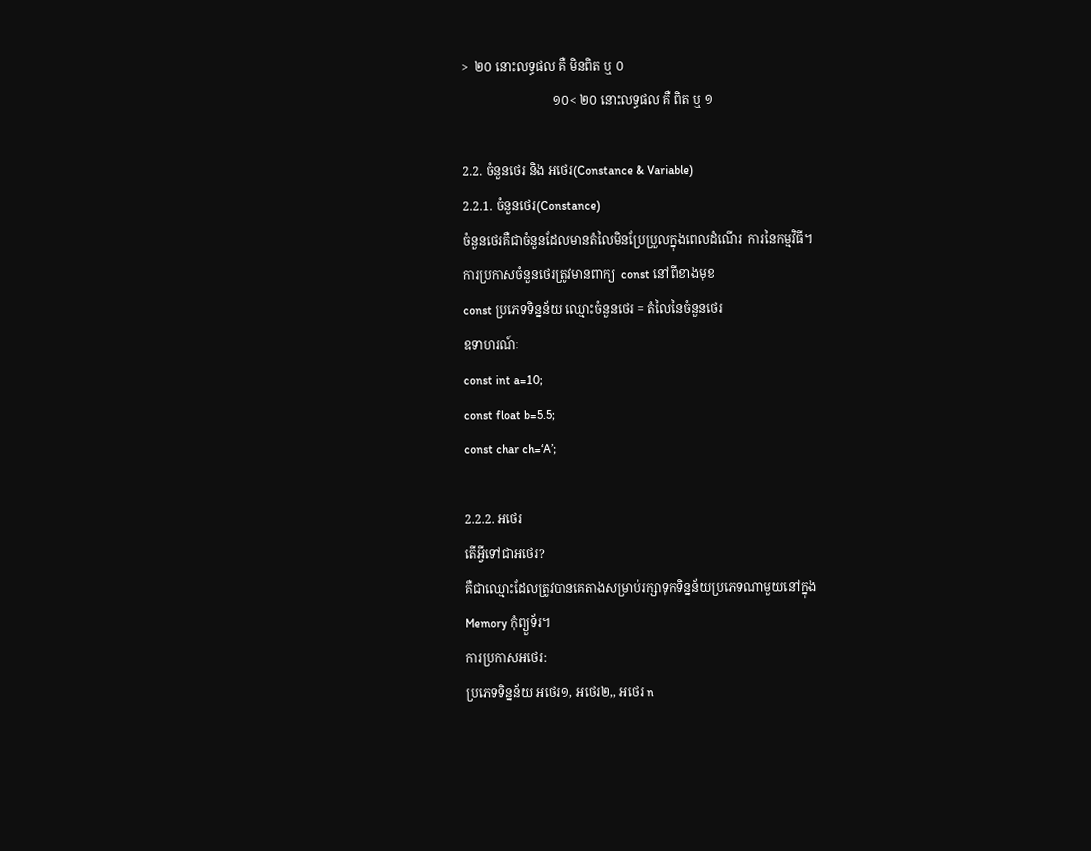>  ២០ នោះលទ្ធផល គឺ មិនពិត ឬ ០
                             ១០< ២០ នោះលទ្ធផល គឺ ពិត ឬ ១

2.2. ចំនួនថេរ និង អថេរ(Constance & Variable)
2.2.1. ចំនួនថេរ(Constance)
ចំនួនថេរគឺជាចំនួនដែលមានតំលៃមិនប្រែប្រួលក្នុងពេលដំណើរ  ការនៃកម្មវិធី។
ការប្រកាសចំនួនថេរត្រូវមានពាក្យ  const នៅពីខាងមុខ
const ប្រភេទទិន្នន័យ ឈ្មោះចំនួនថេរ = តំលៃនៃចំនួនថេរ
ឧទាហរណ៍ៈ
const int a=10;
const float b=5.5;
const char ch=‘A’;

2.2.2. អថេរ
តើអ្វីទៅជាអថេរ?
គឺជាឈ្មោះដែលត្រូវបានគេតាងសម្រាប់រក្សាទុកទិន្នន័យប្រភេទណាមួយនៅក្នុង
Memory កុំព្យួទ័រ។
ការប្រកាសអថេរ:
ប្រភេទទិន្នន័យ អថេរ១, អថេរ២,, អថេរ n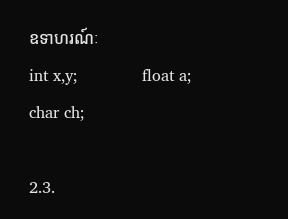ឧទាហរណ៍ៈ
int x,y;             float a;             char ch;

2.3.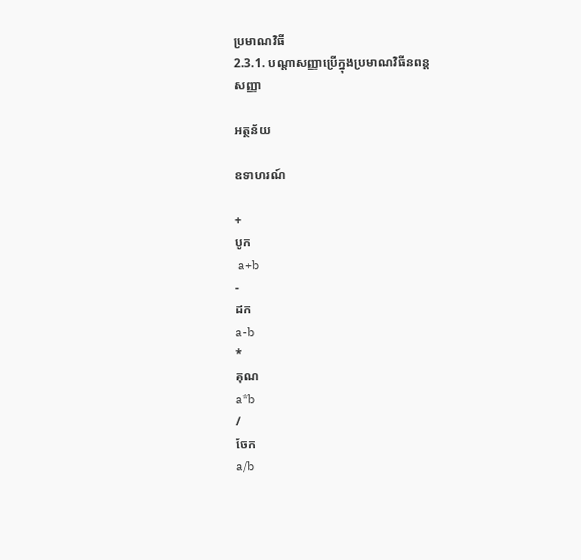ប្រមាណវិធី
2.3.1. បណ្តាសញ្ញាប្រើក្នុងប្រមាណវិធីនពន្ត
សញ្ញា

អត្ថន័យ

ឧទាហរណ៍

+
បូក
 a+b
-
ដក
a-b
*
គុណ
a*b
/
ចែក
a/b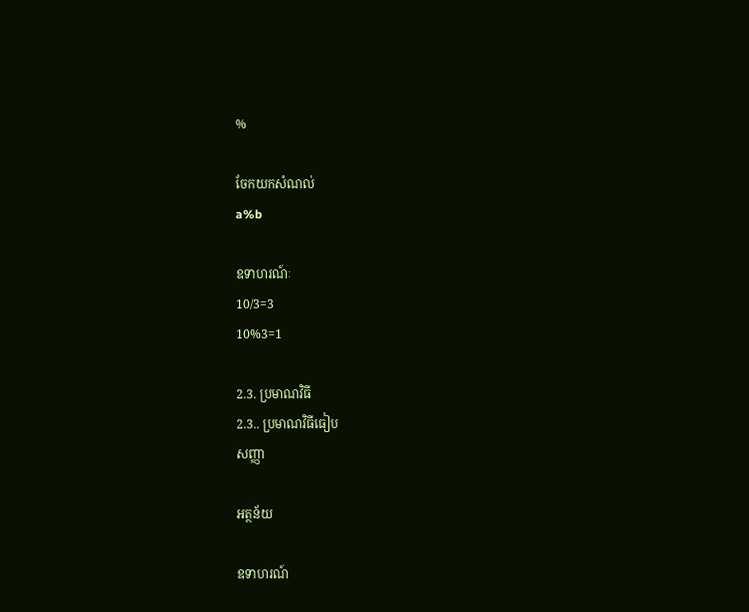%

ចែកយកសំណល់
a%b

ឧទាហរណ៍ៈ
10/3=3
10%3=1

2.3. ប្រមាណវិធី
2.3.. ប្រមាណវិធីធៀប
សញ្ញា

អត្ថន័យ

ឧទាហរណ៍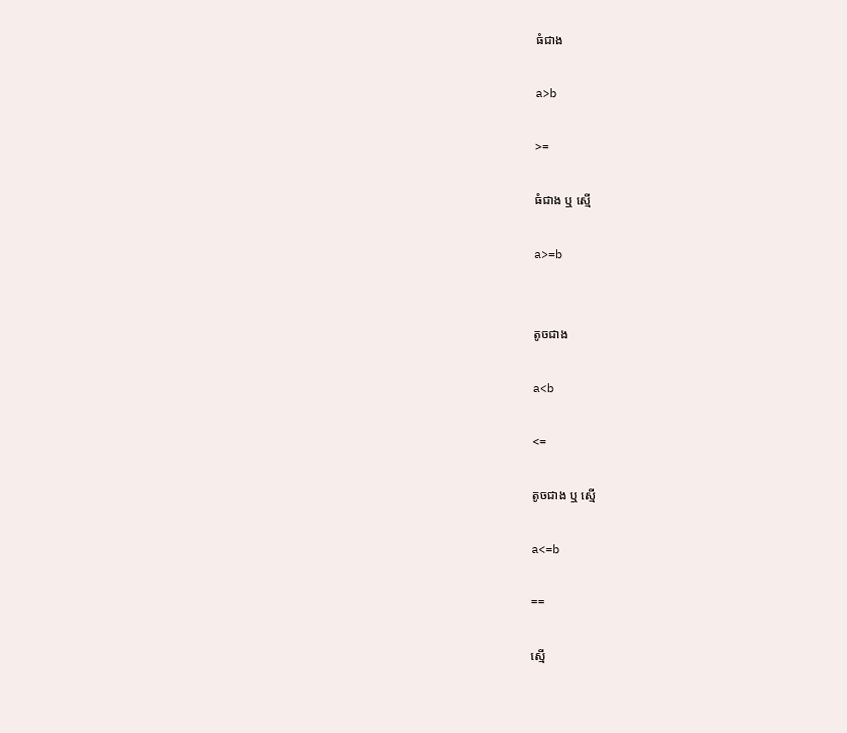ធំជាង

a>b

>=

ធំជាង ឬ ស្មើ

a>=b


តូចជាង

a<b

<=

តូចជាង ឬ ស្មើ

a<=b

==

ស្មើ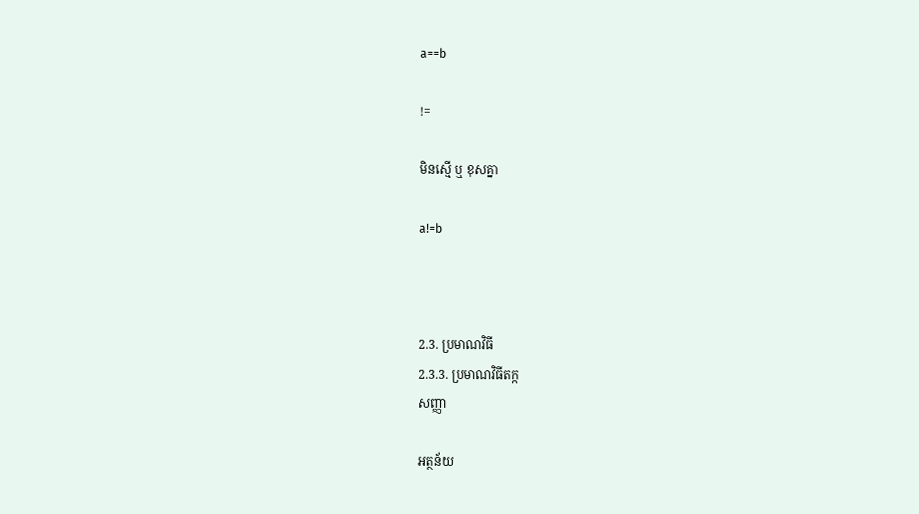a==b

!=

មិនស្មើ ឬ ខុសគ្នា

a!=b



2.3. ប្រមាណវិធី
2.3.3. ប្រមាណវិធីតក្ក
សញ្ញា

អត្ថន័យ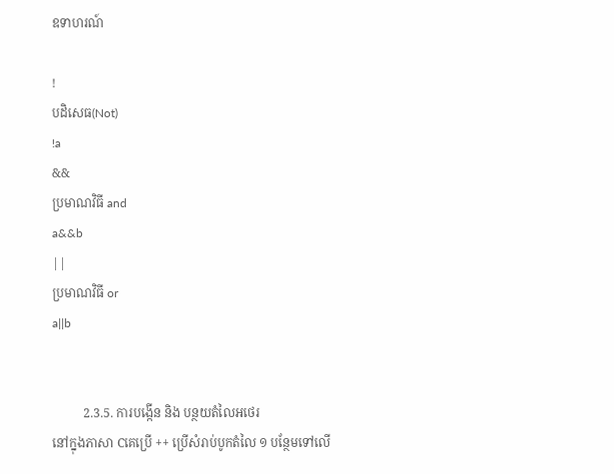ឧទាហរណ៍

!
បដិសេធ(Not)
!a
&&
ប្រមាណវិធី and
a&&b
||
ប្រមាណវិធី or
a||b


          2.3.5. ការបង្កើន និង បន្ថយតំលៃអថេរ
នៅក្នុងភាសា Cគេប្រើ ++ ប្រើសំរាប់បូកតំលៃ ១ បន្ថែមទៅលើ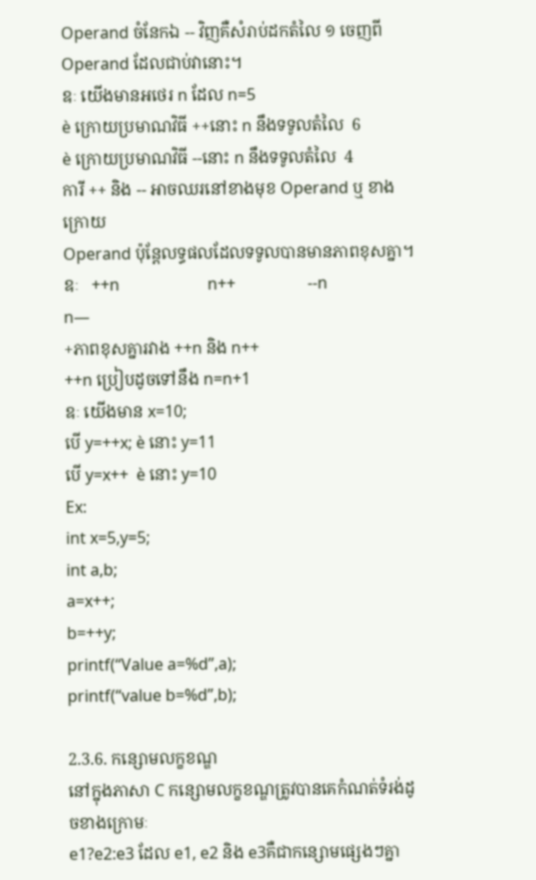Operand ចំនែកឯ -- វិញគឺសំរាប់ដកតំលៃ ១ ចេញពី
Operand ដែលជាប់វានោះ។
ឧៈ យើងមានអថេរ n ដែល n=5
è ក្រោយប្រមាណវិធី ++នោះ n នឹងទទូលតំលៃ  6
è ក្រោយប្រមាណវិធី --នោះ n នឹងទទូលតំលៃ  4
ការី ++ និង -- អាចឈរនៅខាងមុខ Operand ឬ ខាងក្រោយ
Operand ប៉ុន្តែលទ្ធផលដែលទទូលបានមានភាពខុសគ្នា។
ឧៈ   ++n                      n++                  --n                    n—
+ភាពខុសគ្នារវាង ++n និង n++
++n ប្រៀបដូចទៅនឹង n=n+1
ឧៈ យើងមាន x=10;
បើ y=++x; è នោះ y=11
បើ y=x++  è នោះ y=10
Ex:
int x=5,y=5;
int a,b;
a=x++;
b=++y;
printf(“Value a=%d”,a);
printf(“value b=%d”,b);

2.3.6. កន្សោមលក្ខខណ្ឌ
នៅក្នុងភាសា C កន្សោមលក្ខខណ្ឌត្រូវបានគេកំណត់ទំរង់ដូចខាងក្រោមៈ
e1?e2:e3 ដែល e1, e2 និង e3គឺជាកន្សោមផ្សេងៗគ្នា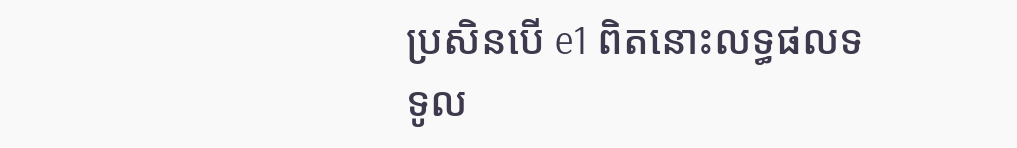ប្រសិនបើ e1 ពិតនោះលទ្ធផលទទូល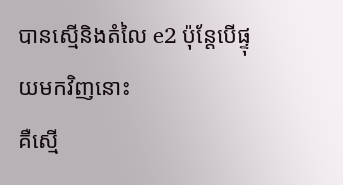បានស្មើនិងតំលៃ e2 ប៉ុន្តែបើផ្ទុយមកវិញនោះ
គឺស្មើ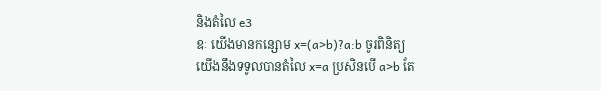និងតំលៃ e3
ឧៈ យើងមានកន្សោម x=(a>b)?a:b ចូរពិនិត្យ
យើងនឹងទទូលបានតំលៃ x=a ប្រសិនបើ a>b តែ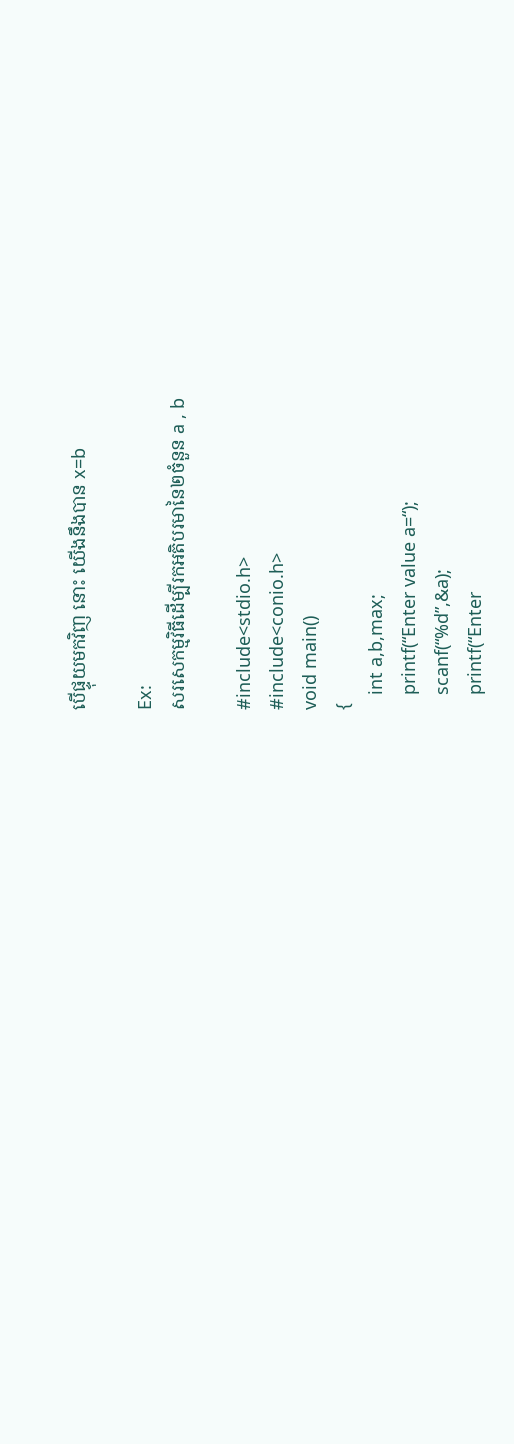បើផ្ទុយមកវិញ នោះ យើងនឹងបាន x=b

Ex:
សរសេកម្មវិធីដើម្បីរកអតិបរមានៃ២ចំនួន a , b

#include<stdio.h>
#include<conio.h>
void main()
{
   int a,b,max;
   printf(“Enter value a=“);
   scanf(“%d”,&a);
   printf(“Enter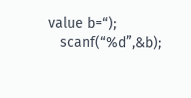value b=“);
   scanf(“%d”,&b);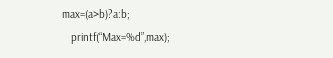max=(a>b)?a:b;
   printf(“Max=%d”,max);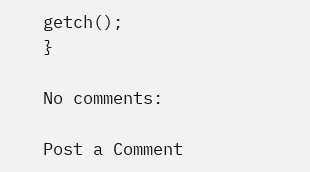getch();
}

No comments:

Post a Comment